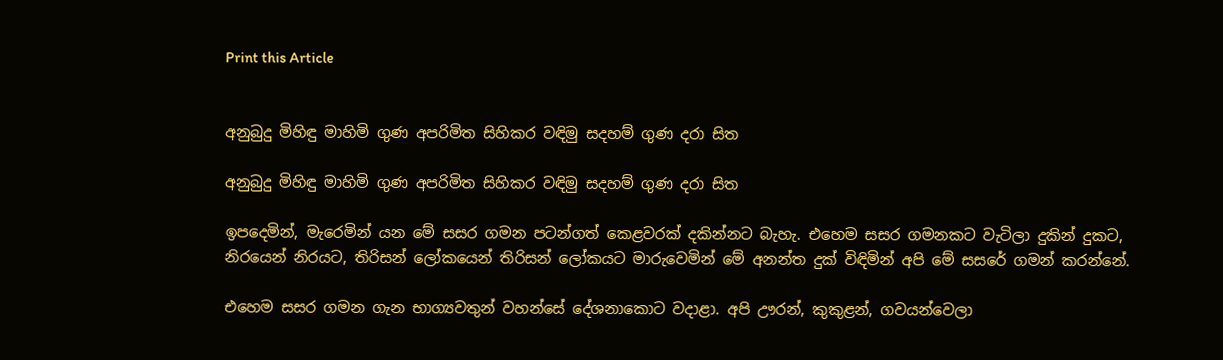Print this Article


අනුබුදු මිහිඳු මාහිමි ගුණ අපරිමිත සිහිකර වඳිමු සදහම් ගුණ දරා සිත

අනුබුදු මිහිඳු මාහිමි ගුණ අපරිමිත සිහිකර වඳිමු සදහම් ගුණ දරා සිත

ඉපදෙමින්, මැරෙමින් යන මේ සසර ගමන පටන්ගත් කෙළවරක් දකින්නට බැහැ. එහෙම සසර ගමනකට වැටිලා දුකින් දුකට, නිරයෙන් නිරයට, තිරිසන් ලෝකයෙන් තිරිසන් ලෝකයට මාරුවෙමින් මේ අනන්ත දුක් විඳිමින් අපි මේ සසරේ ගමන් කරන්නේ.

එහෙම සසර ගමන ගැන භාග්‍යවතුන් වහන්සේ දේශනාකොට වදාළා. අපි ඌරන්, කුකුළන්, ගවයන්වෙලා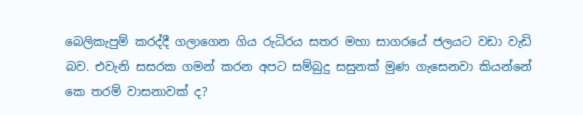බෙලිකැපුම් කරද්දී ගලාගෙන ගිය රුධිරය සතර මහා සාගරයේ ජලයට වඩා වැඩි බව. එවැනි සසරක ගමන් කරන අපට සම්බුදු සසුනක් මුණ ගැසෙනවා කියන්නේ කෙ තරම් වාසනාවක් ද?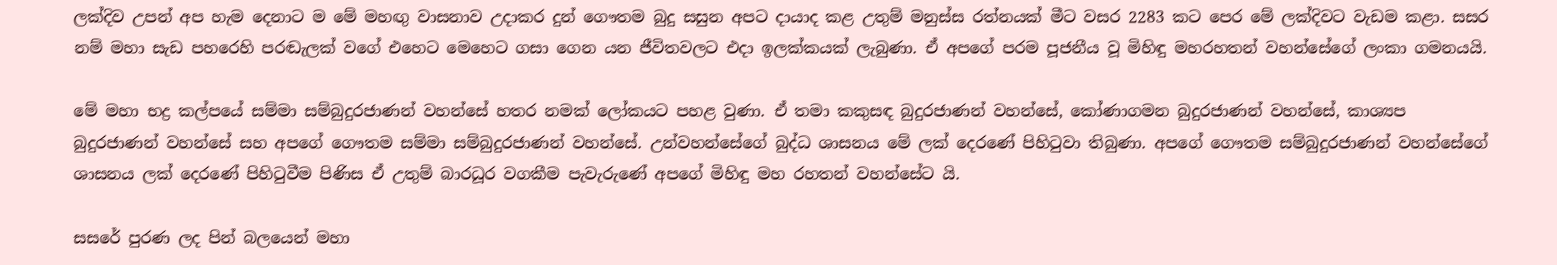ලක්දිව උපන් අප හැම දෙනාට ම මේ මහඟු වාසනාව උදාකර දුන් ගෞතම බුදු සසුන අපට දායාද කළ උතුම් මනුස්ස රත්නයක් මීට වසර 2283 කට පෙර මේ ලක්දිවට වැඩම කළා. සසර නම් මහා සැඩ පහරෙහි පරඬැලක් වගේ එහෙට මෙහෙට ගසා ගෙන යන ජීවිතවලට එදා ඉලක්කයක් ලැබුණා. ඒ අපගේ පරම පූජනීය වූ මිහිඳු මහරහතන් වහන්සේගේ ලංකා ගමනයයි.

මේ මහා භද්‍ර කල්පයේ සම්මා සම්බුදුරජාණන් වහන්සේ හතර නමක් ලෝකයට පහළ වුණා. ඒ තමා කකුසඳ බුදුරජාණන් වහන්සේ, කෝණාගමන බුදුරජාණන් වහන්සේ, කාශ්‍යප බුදුරජාණන් වහන්සේ සහ අපගේ ගෞතම සම්මා සම්බුදුරජාණන් වහන්සේ. උන්වහන්සේගේ බුද්ධ ශාසනය මේ ලක් දෙරණේ පිහිටුවා තිබුණා. අපගේ ගෞතම සම්බුදුරජාණන් වහන්සේගේ ශාසනය ලක් දෙරණේ පිහිටුවීම පිණිස ඒ උතුම් බාරධූර වගකීම පැවැරුණේ අපගේ මිහිඳු මහ රහතන් වහන්සේට යි.

සසරේ පුරණ ලද පින් බලයෙන් මහා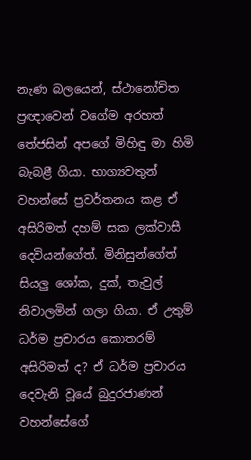නැණ බලයෙන්, ස්ථානෝචිත ප්‍රඥාවෙන් වගේම අරහත් තේජසින් අපගේ මිහිඳු මා හිමි බැබළී ගියා. භාග්‍යවතුන් වහන්සේ ප්‍රවර්තනය කළ ඒ අසිරිමත් දහම් සක ලක්වාසී දෙවියන්ගේත්. මිනිසුන්ගේත් සියලු ශෝක, දුක්, තැවුල් නිවාලමින් ගලා ගියා. ඒ උතුම් ධර්ම ප්‍රචාරය කොතරම් අසිරිමත් ද? ඒ ධර්ම ප්‍රචාරය දෙවැනි වූයේ බුදුරජාණන් වහන්සේගේ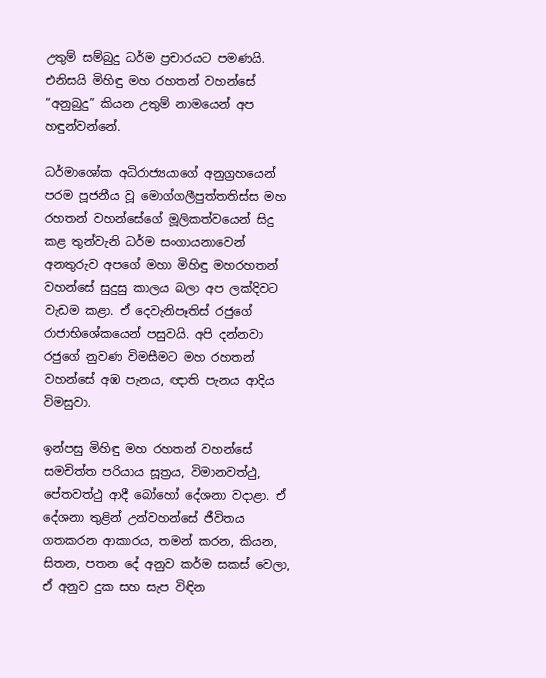උතුම් සම්බුදු ධර්ම ප්‍රචාරයට පමණයි. එනිසයි මිහිඳු මහ රහතන් වහන්සේ “අනුබුදු” කියන උතුම් නාමයෙන් අප හඳුන්වන්නේ.

ධර්මාශෝක අධිරාජ්‍යයාගේ අනුග්‍රහයෙන් පරම පූජනීය වූ මොග්ගලීපුත්තතිස්ස මහ රහතන් වහන්සේගේ මූලිකත්වයෙන් සිදු කළ තුන්වැනි ධර්ම සංගායනාවෙන් අනතුරුව අපගේ මහා මිහිඳු මහරහතන් වහන්සේ සුදුසු කාලය බලා අප ලක්දිවට වැඩම කළා. ඒ දෙවැනිපෑතිස් රජුගේ රාජාභිශේකයෙන් පසුවයි. අපි දන්නවා රජුගේ නුවණ විමසීමට මහ රහතන් වහන්සේ අඹ පැනය, ඥාති පැනය ආදිය විමසුවා.

ඉන්පසු මිහිඳු මහ රහතන් වහන්සේ සමචිත්ත පරියාය සූත්‍රය, විමානවත්ථු, පේතවත්ථු ආදී බෝහෝ දේශනා වදාළා. ඒ දේශනා තුළින් උන්වහන්සේ ජීවිතය ගතකරන ආකාරය, තමන් කරන, කියන, සිතන, පතන දේ අනුව කර්ම සකස් වෙලා, ඒ අනුව දුක සහ සැප විඳින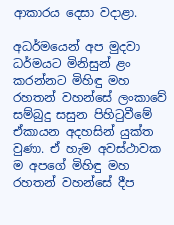ආකාරය දෙසා වදාළා.

අධර්මයෙන් අප මුදවා ධර්මයට මිනිසුන් ළං කරන්නට මිහිඳු මහ රහතන් වහන්සේ ලංකාවේ සම්බුදු සසුන පිහිටුවීමේ ඒකායන අදහසින් යුක්ත වුණා. ඒ හැම අවස්ථාවක ම අපගේ මිහිඳු මහ රහතන් වහන්සේ දීප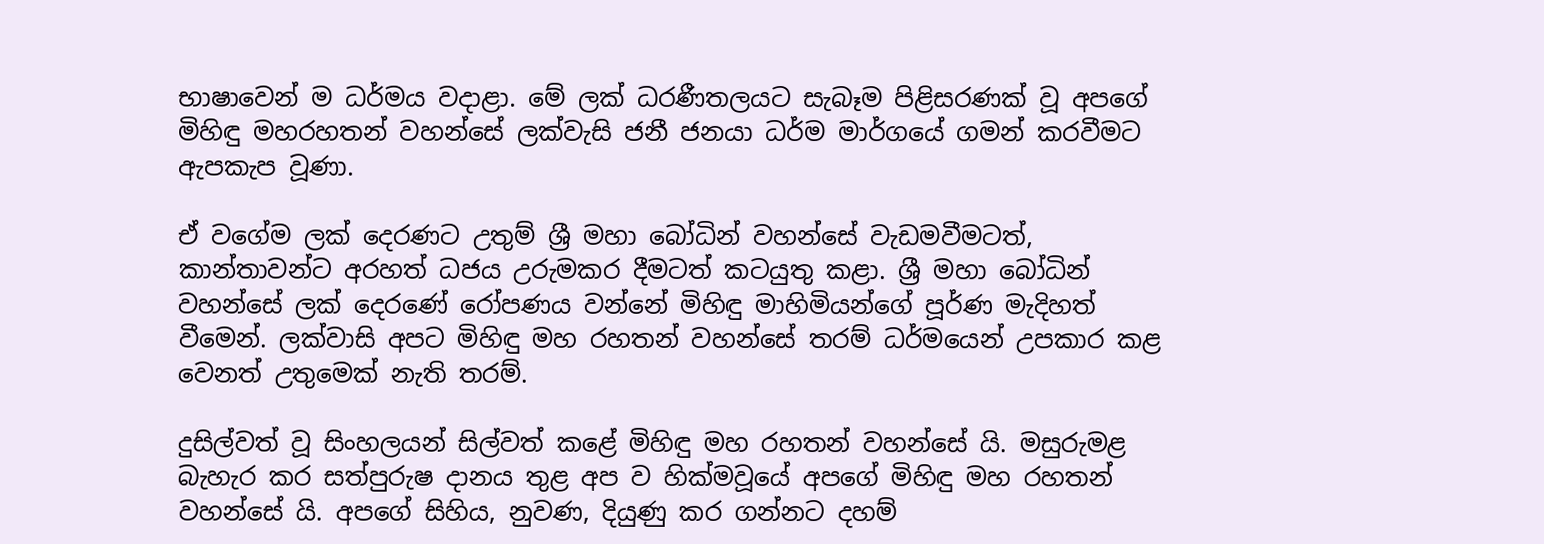භාෂාවෙන් ම ධර්මය වදාළා. මේ ලක් ධරණීතලයට සැබෑම පිළිසරණක් වූ අපගේ මිහිඳු මහරහතන් වහන්සේ ලක්වැසි ජනී ජනයා ධර්ම මාර්ගයේ ගමන් කරවීමට ඇපකැප වූණා.

ඒ වගේම ලක් දෙරණට උතුම් ශ්‍රී මහා බෝධින් වහන්සේ වැඩමවීමටත්, කාන්තාවන්ට අරහත් ධජය උරුමකර දීමටත් කටයුතු කළා. ශ්‍රී මහා බෝධින් වහන්සේ ලක් දෙරණේ රෝපණය වන්නේ මිහිඳු මාහිමියන්ගේ පූර්ණ මැදිහත් වීමෙන්. ලක්වාසි අපට මිහිඳු මහ රහතන් වහන්සේ තරම් ධර්මයෙන් උපකාර කළ වෙනත් උතුමෙක් නැති තරම්.

දුසිල්වත් වූ සිංහලයන් සිල්වත් කළේ මිහිඳු මහ රහතන් වහන්සේ යි. මසුරුමළ බැහැර කර සත්පුරුෂ දානය තුළ අප ව හික්මවූයේ අපගේ මිහිඳු මහ රහතන් වහන්සේ යි. අපගේ සිහිය, නුවණ, දියුණු කර ගන්නට දහම්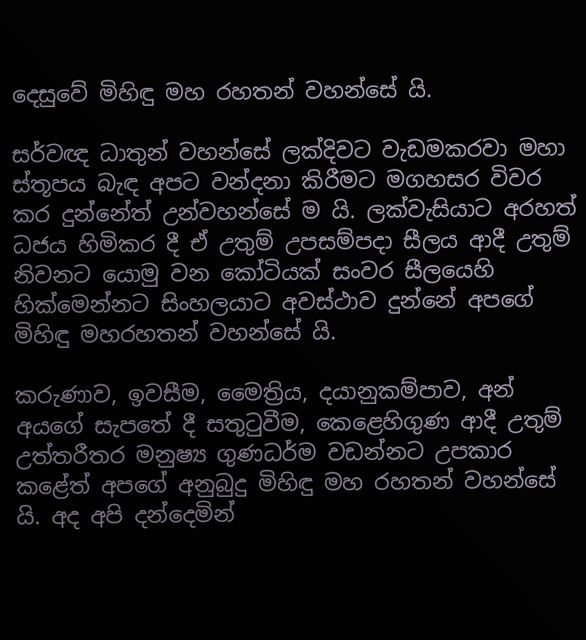දෙසුවේ මිහිඳු මහ රහතන් වහන්සේ යි.

සර්වඥ ධාතුන් වහන්සේ ලක්දිවට වැඩමකරවා මහා ස්තූපය බැඳ අපට වන්දනා කිරීමට මගහසර විවර කර දුන්නේත් උන්වහන්සේ ම යි. ලක්වැසියාට අරහත් ධජය හිමිකර දී ඒ උතුම් උපසම්පදා සීලය ආදී උතුම් නිවනට යොමු වන කෝටියක් සංවර සීලයෙහි හික්මෙන්නට සිංහලයාට අවස්ථාව දුන්නේ අපගේ මිහිඳු මහරහතන් වහන්සේ යි.

කරුණාව, ඉවසීම, මෛත්‍රිය, දයානුකම්පාව, අන් අයගේ සැපතේ දී සතුටුවීම, කෙළෙහිගුණ ආදී උතුම් උත්තරීතර මනුෂ්‍ය ගුණධර්ම වඩන්නට උපකාර කළේත් අපගේ අනුබුදු මිහිඳු මහ රහතන් වහන්සේ යි. අද අපි දන්දෙමින්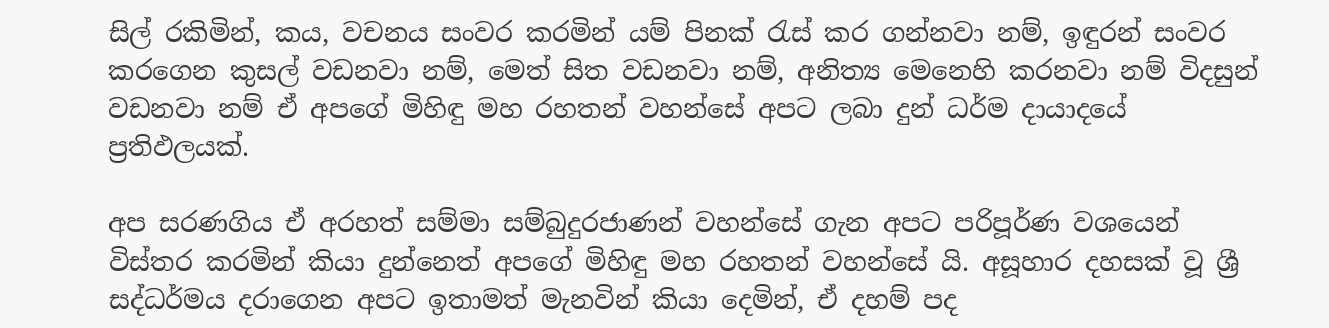සිල් රකිමින්, කය, වචනය සංවර කරමින් යම් පිනක් රැස් කර ගන්නවා නම්, ඉඳුරන් සංවර කරගෙන කුසල් වඩනවා නම්, මෙත් සිත වඩනවා නම්, අනිත්‍ය මෙනෙහි කරනවා නම් විදසුන් වඩනවා නම් ඒ අපගේ මිහිඳු මහ රහතන් වහන්සේ අපට ලබා දුන් ධර්ම දායාදයේ ප්‍රතිඵලයක්.

අප සරණගිය ඒ අරහත් සම්මා සම්බුදුරජාණන් වහන්සේ ගැන අපට පරිපූර්ණ වශයෙන් විස්තර කරමින් කියා දුන්නෙත් අපගේ මිහිඳු මහ රහතන් වහන්සේ යි. අසූහාර දහසක් වූ ශ්‍රී සද්ධර්මය දරාගෙන අපට ඉතාමත් මැනවින් කියා දෙමින්, ඒ දහම් පද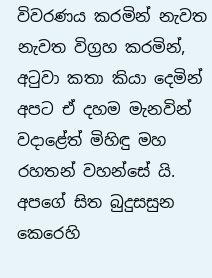විවරණය කරමින් නැවත නැවත විග්‍රහ කරමින්, අටුවා කතා කියා දෙමින් අපට ඒ දහම මැනවින් වදාළේත් මිහිඳු මහ රහතන් වහන්සේ යි. අපගේ සිත බුදුසසුන කෙරෙහි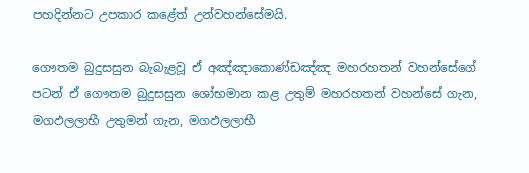පහදින්නට උපකාර කළේත් උන්වහන්සේමයි.

ගෞතම බුදුසසුන බැබැළවූ ඒ අඤ්ඤාකොණ්ඩඤ්ඤ මහරහතන් වහන්සේගේ පටන් ඒ ගෞතම බුදුසසුන ශෝභමාන කළ උතුම් මහරහතන් වහන්සේ ගැන, මගඵලලාභී උතුමන් ගැන, මගඵලලාභී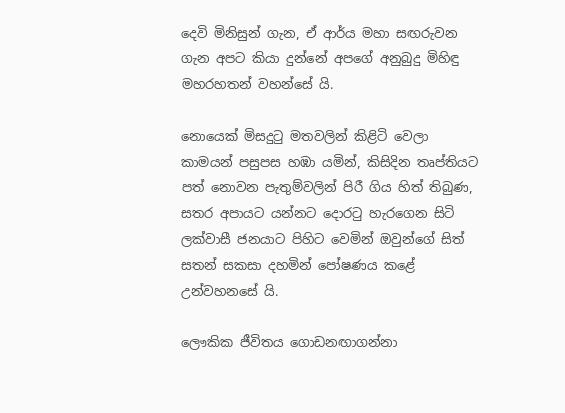දෙවි මිනිසුන් ගැන, ඒ ආර්ය මහා සඟරුවන ගැන අපට කියා දුන්නේ අපගේ අනුබුදු මිහිඳු මහරහතන් වහන්සේ යි.

නොයෙක් මිසදුටු මතවලින් කිළිටි වෙලා කාමයන් පසුපස හඹා යමින්, කිසිදින තෘප්තියට පත් නොවන පැතුම්වලින් පිරී ගිය හිත් තිබුණ, සතර අපායට යන්නට දොරටු හැරගෙන සිටි ලක්වාසී ජනයාට පිහිට වෙමින් ඔවුන්ගේ සිත් සතන් සකසා දහමින් පෝෂණය කළේ උන්වහනසේ යි.

ලෞකික ජීවිතය ගොඩනඟාගන්නා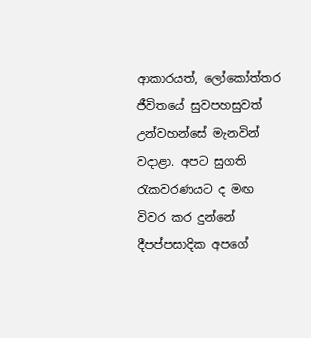ආකාරයත්, ලෝකෝත්තර ජීවිතයේ සුවපහසුවත් උන්වහන්සේ මැනවින් වදාළා. අපට සුගති රැකවරණයට ද මඟ විවර කර දුන්නේ දීපප්පසාදික අපගේ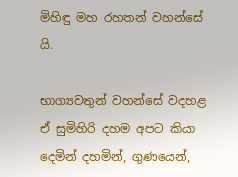මිහිඳු මහ රහතන් වහන්සේ යි.

භාග්‍යවතුන් වහන්සේ වදහළ ඒ සුමිහිරි දහම අපට කියා දෙමින් දහමින්, ගුණයෙන්,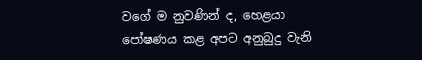වගේ ම නුවණින් ද, හෙළයා පෝෂණය කළ අපට අනුබුදු වැනි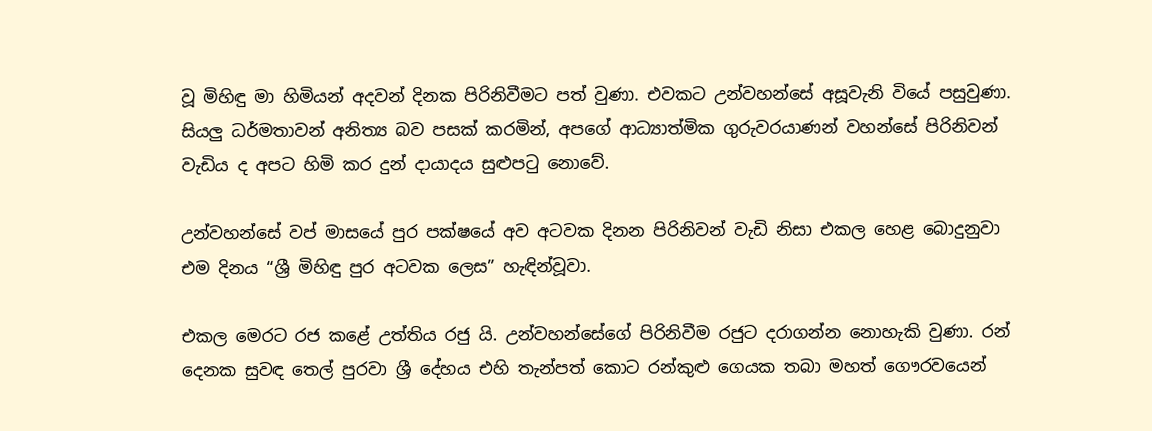වූ මිහිඳු මා හිමියන් අදවන් දිනක පිරිනිවීමට පත් වුණා. එවකට උන්වහන්සේ අසූවැනි වියේ පසුවුණා. සියලු ධර්මතාවන් අනිත්‍ය බව පසක් කරමින්, අපගේ ආධ්‍යාත්මික ගුරුවරයාණන් වහන්සේ පිරිනිවන් වැඩිය ද අපට හිමි කර දුන් දායාදය සුළුපටු නොවේ.

උන්වහන්සේ වප් මාසයේ පුර පක්ෂයේ අව අටවක දිනන පිරිනිවන් වැඩි නිසා එකල හෙළ බොදුනුවා එම දිනය “ශ්‍රී මිහිඳු පුර අටවක ලෙස” හැඳින්වූවා.

එකල මෙරට රජ කළේ උත්තිය රජු යි. උන්වහන්සේගේ පිරිනිවීම රජුට දරාගන්න නොහැකි වුණා. රන් දෙනක සුවඳ තෙල් පුරවා ශ්‍රී දේහය එහි තැන්පත් කොට රන්කුළු ගෙයක තබා මහත් ගෞරවයෙන්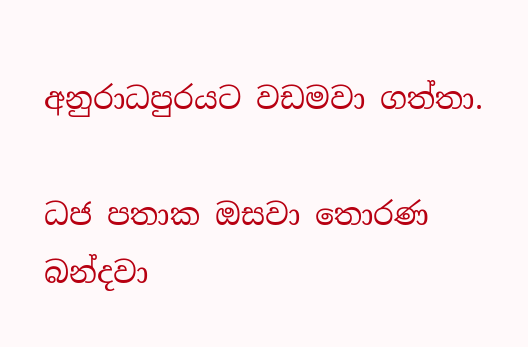අනුරාධපුරයට වඩමවා ගත්තා.

ධජ පතාක ඔසවා තොරණ බන්දවා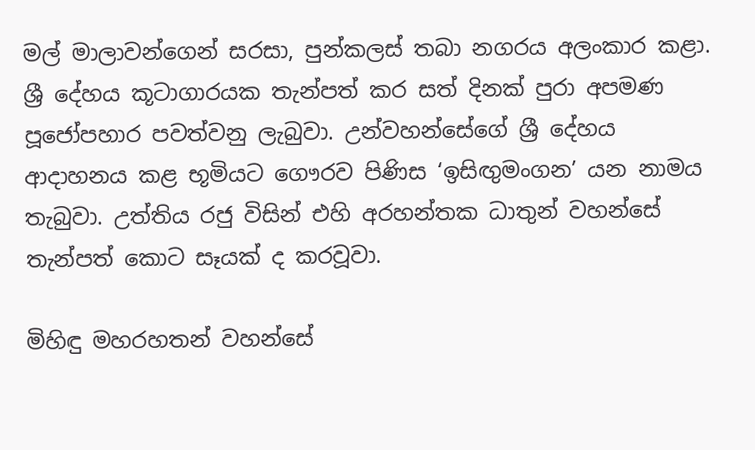මල් මාලාවන්ගෙන් සරසා, පුන්කලස් තබා නගරය අලංකාර කළා. ශ්‍රී දේහය කූටාගාරයක තැන්පත් කර සත් දිනක් පුරා අපමණ පූජෝපහාර පවත්වනු ලැබුවා. උන්වහන්සේගේ ශ්‍රී දේහය ආදාහනය කළ භූමියට ගෞරව පිණිස ‘ඉසිඟුමංගන’ යන නාමය තැබුවා. උත්තිය රජු විසින් එහි අරහන්තක ධාතුන් වහන්සේ තැන්පත් කොට සෑයක් ද කරවූවා.

මිහිඳු මහරහතන් වහන්සේ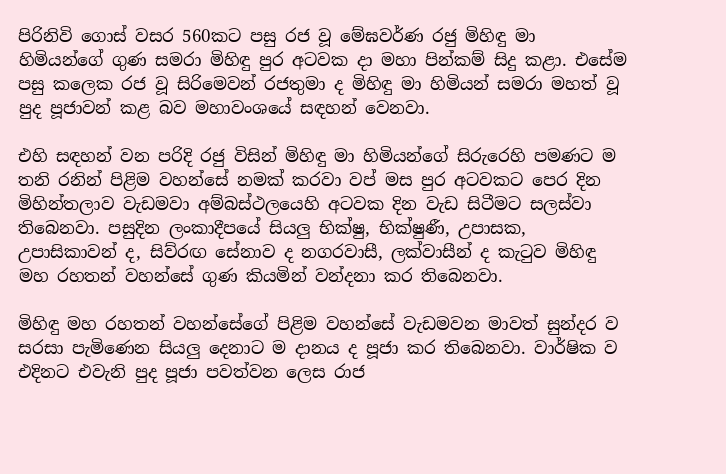පිරිනිවි ගොස් වසර 560කට පසු රජ වූ මේඝවර්ණ රජු මිහිඳු මා හිමියන්ගේ ගුණ සමරා මිහිඳු පුර අටවක දා මහා පින්කම් සිදු කළා. එසේම පසු කලෙක රජ වූ සිරිමෙවන් රජතුමා ද මිහිඳු මා හිමියන් සමරා මහත් වූ පුද පූජාවන් කළ බව මහාවංශයේ සඳහන් වෙනවා.

එහි සඳහන් වන පරිදි රජු විසින් මිහිඳු මා හිමියන්ගේ සිරුරෙහි පමණට ම තනි රනින් පිළිම වහන්සේ නමක් කරවා වප් මස පුර අටවකට පෙර දින මිහින්තලාව වැඩමවා අම්බස්ථලයෙහි අටවක දින වැඩ සිටීමට සලස්වා තිබෙනවා. පසුදින ලංකාදීපයේ සියලු භික්ෂු, භික්ෂුණී, උපාසක, උපාසිකාවන් ද, සිව්රඟ සේනාව ද නගරවාසී, ලක්වාසීන් ද කැටුව මිහිඳු මහ රහතන් වහන්සේ ගුණ කියමින් වන්දනා කර තිබෙනවා.

මිහිඳු මහ රහතන් වහන්සේගේ පිළිම වහන්සේ වැඩමවන මාවත් සුන්දර ව සරසා පැමිණෙන සියලු දෙනාට ම දානය ද පූජා කර තිබෙනවා. වාර්ෂික ව එදිනට එවැනි පුද පූජා පවත්වන ලෙස රාජ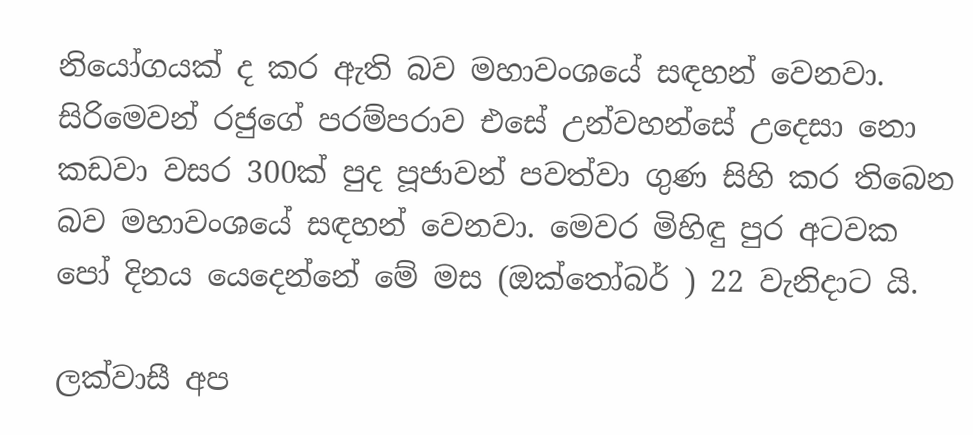නියෝගයක් ද කර ඇති බව මහාවංශයේ සඳහන් වෙනවා. සිරිමෙවන් රජුගේ පරම්පරාව එසේ උන්වහන්සේ උදෙසා නො කඩවා වසර 300ක් පුද පූජාවන් පවත්වා ගුණ සිහි කර තිබෙන බව මහාවංශයේ සඳහන් වෙනවා. මෙවර මිහිඳු පුර අටවක පෝ දිනය යෙදෙන්නේ මේ මස (ඔක්තෝබර් ) 22 වැනිදාට යි.

ලක්වාසී අප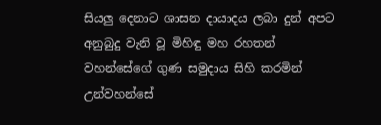සියලු දෙනාට ශාසන දායාදය ලබා දුන් අපට අනුබුදු වැනි වූ මිහිඳු මහ රහතන් වහන්සේගේ ගුණ සමුදාය සිහි කරමින් උන්වහන්සේ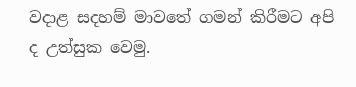වදාළ සදහම් මාවතේ ගමන් කිරීමට අපි ද උත්සුක වෙමු.